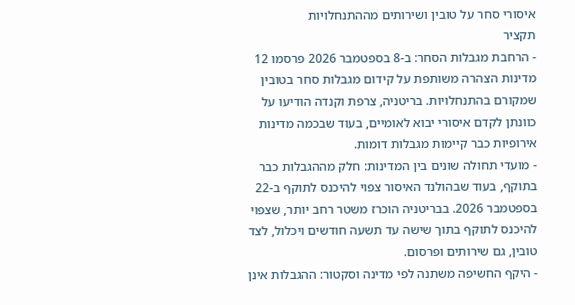איסורי סחר על טובין ושירותים מההתנחלויות
תקציר
- הרחבת מגבלות הסחר: ב-8 בספטמבר 2026 פרסמו 12 מדינות הצהרה משותפת על קידום מגבלות סחר בטובין שמקורם בהתנחלויות. בריטניה, צרפת וקנדה הודיעו על כוונתן לקדם איסורי יבוא לאומיים, בעוד שבכמה מדינות אירופיות כבר קיימות מגבלות דומות.
- מועדי תחולה שונים בין המדינות: חלק מההגבלות כבר בתוקף, בעוד שבהולנד האיסור צפוי להיכנס לתוקף ב-22 בספטמבר 2026. בבריטניה הוכרז משטר רחב יותר, שצפוי להיכנס לתוקף בתוך שישה עד תשעה חודשים ויכלול, לצד טובין, גם שירותים ופרסום.
- היקף החשיפה משתנה לפי מדינה וסקטור: ההגבלות אינן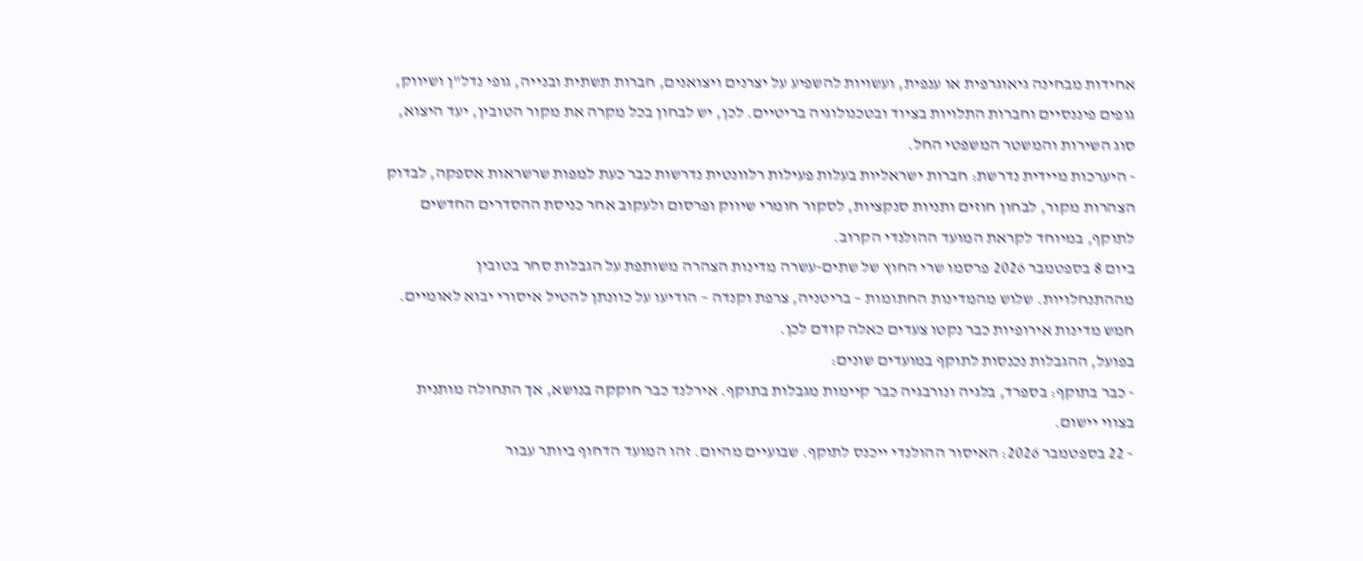אחידות מבחינה גיאוגרפית או ענפית, ועשויות להשפיע על יצרנים ויצואנים, חברות תשתית ובנייה, גופי נדל"ן ושיווק, גופים פיננסיים וחברות התלויות בציוד ובטכנולוגיה בריטיים. לכן, יש לבחון בכל מקרה את מקור הטובין, יעד היצוא, סוג השירות והמשטר המשפטי החל.
- היערכות מיידית נדרשת: חברות ישראליות בעלות פעילות רלוונטית נדרשות כבר כעת למפות שרשראות אספקה, לבדוק הצהרות מקור, לבחון חוזים ותניות סנקציות, לסקור חומרי שיווק ופרסום ולעקוב אחר כניסת ההסדרים החדשים לתוקף, במיוחד לקראת המועד ההולנדי הקרוב.
ביום 8 בספטמבר 2026 פרסמו שרי החוץ של שתים-עשרה מדינות הצהרה משותפת על הגבלות סחר בטובין מההתנחלויות. שלוש מהמדינות החתומות – בריטניה, צרפת וקנדה – הודיעו על כוונתן להטיל איסורי יבוא לאומיים. חמש מדינות אירופיות כבר נקטו צעדים כאלה קודם לכן.
בפועל, ההגבלות נכנסות לתוקף במועדים שונים:
- כבר בתוקף: בספרד, בלגיה ונורבגיה כבר קיימות מגבלות בתוקף. אירלנד כבר חוקקה בנושא, אך התחולה מותנית בצווי יישום.
- 22 בספטמבר 2026: האיסור ההולנדי ייכנס לתוקף. שבועיים מהיום. זהו המועד הדחוף ביותר עבור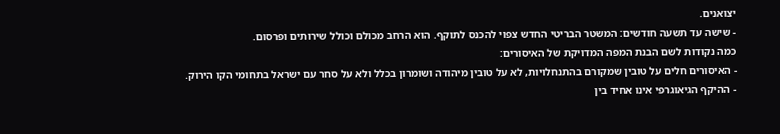יצואנים.
- שישה עד תשעה חודשים: המשטר הבריטי החדש צפוי להכנס לתוקף. הוא הרחב מכולם וכולל שירותים ופרסום.
כמה נקודות לשם הבנת המפה המדויקת של האיסורים:
- האיסורים חלים על טובין שמקורם בהתנחלויות, לא על טובין מיהודה ושומרון בכלל ולא על סחר עם ישראל בתחומי הקו הירוק.
- ההיקף הגיאוגרפי אינו אחיד בין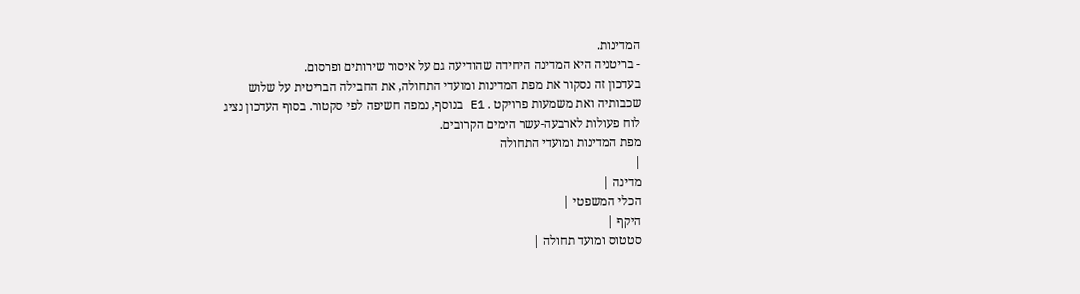המדינות.
- בריטניה היא המדינה היחידה שהודיעה גם על איסור שירותים ופרסום.
בעדכון זה נסקור את מפת המדינות ומועדי התחולה, את החבילה הבריטית על שלוש שכבותיה ואת משמעות פרויקט . E1 בנוסף, נמפה חשיפה לפי סקטור. בסוף העדכון נציג לוח פעולות לארבעה-עשר הימים הקרובים.
מפת המדינות ומועדי התחולה
|
מדינה |
הכלי המשפטי |
היקף |
סטטוס ומועד תחולה |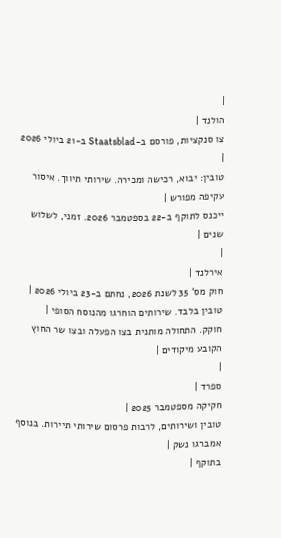|
הולנד |
צו סנקציות, פורסם ב-Staatsblad ב-21 ביולי 2026 |
טובין: יבוא, רכישה ומכירה. שירותי תיווך. איסור עקיפה מפורש |
ייכנס לתוקף ב-22 בספטמבר 2026. זמני, לשלוש שנים |
|
אירלנד |
חוק מס' 35 לשנת 2026, נחתם ב-23 ביולי 2026 |
טובין בלבד. שירותים הוחרגו מהנוסח הסופי |
חוקק. התחולה מותנית בצו הפעלה ובצו שר החוץ הקובע מיקודים |
|
ספרד |
חקיקה מספטמבר 2025 |
טובין ושירותים, לרבות פרסום שירותי תיירות. בנוסף אמברגו נשק |
בתוקף |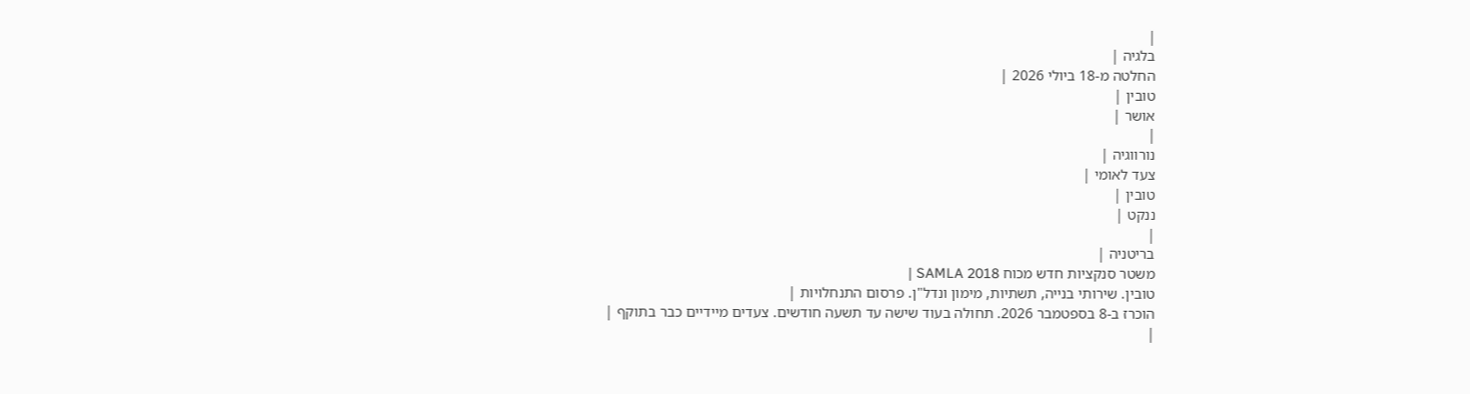|
בלגיה |
החלטה מ-18 ביולי 2026 |
טובין |
אושר |
|
נורווגיה |
צעד לאומי |
טובין |
ננקט |
|
בריטניה |
משטר סנקציות חדש מכוח SAMLA 2018 |
טובין. שירותי בנייה, תשתיות, מימון ונדל"ן. פרסום התנחלויות |
הוכרז ב-8 בספטמבר 2026. תחולה בעוד שישה עד תשעה חודשים. צעדים מיידיים כבר בתוקף |
|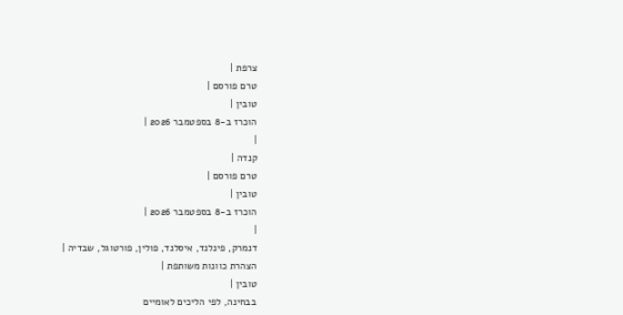צרפת |
טרם פורסם |
טובין |
הוכרז ב-8 בספטמבר 2026 |
|
קנדה |
טרם פורסם |
טובין |
הוכרז ב-8 בספטמבר 2026 |
|
דנמרק, פינלנד, איסלנד, פולין, פורטוגל, שבדיה |
הצהרת כוונות משותפת |
טובין |
בבחינה, לפי הליכים לאומיים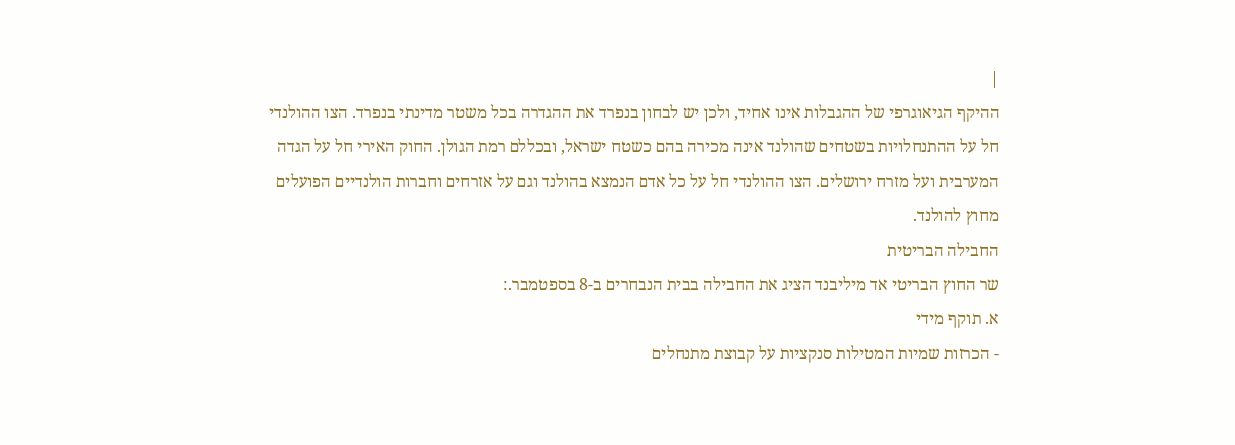|
ההיקף הגיאוגרפי של ההגבלות אינו אחיד, ולכן יש לבחון בנפרד את ההגדרה בכל משטר מדינתי בנפרד. הצו ההולנדי חל על ההתנחלויות בשטחים שהולנד אינה מכירה בהם כשטח ישראל, ובכללם רמת הגולן. החוק האירי חל על הגדה המערבית ועל מזרח ירושלים. הצו ההולנדי חל על כל אדם הנמצא בהולנד וגם על אזרחים וחברות הולנדיים הפועלים מחוץ להולנד.
החבילה הבריטית
שר החוץ הבריטי אד מיליבנד הציג את החבילה בבית הנבחרים ב-8 בספטמבר.:
א. תוקף מידי
- הכרזות שמיות המטילות סנקציות על קבוצת מתנחלים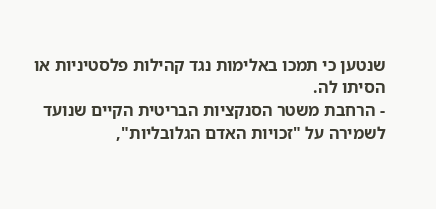שנטען כי תמכו באלימות נגד קהילות פלסטיניות או הסיתו לה.
- הרחבת משטר הסנקציות הבריטית הקיים שנועד לשמירה על "זכויות האדם הגלובליות",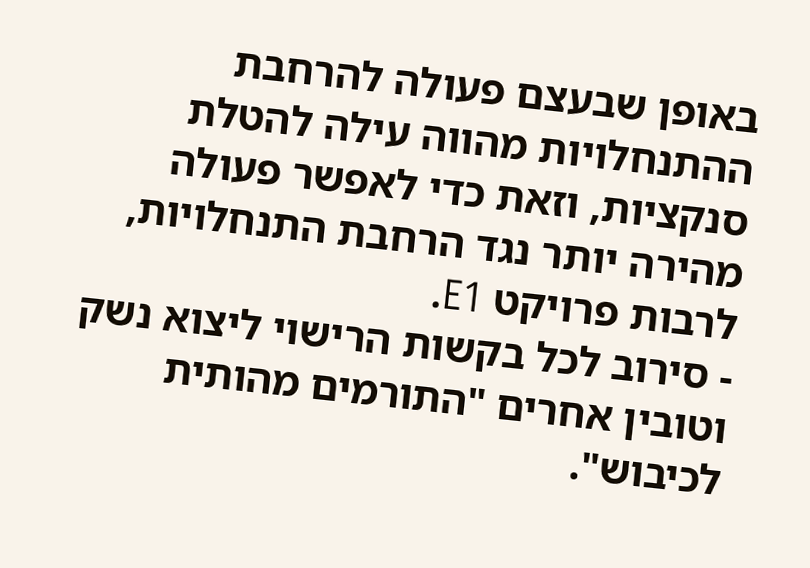באופן שבעצם פעולה להרחבת ההתנחלויות מהווה עילה להטלת סנקציות, וזאת כדי לאפשר פעולה מהירה יותר נגד הרחבת התנחלויות, לרבות פרויקט E1.
- סירוב לכל בקשות הרישוי ליצוא נשק וטובין אחרים "התורמים מהותית לכיבוש".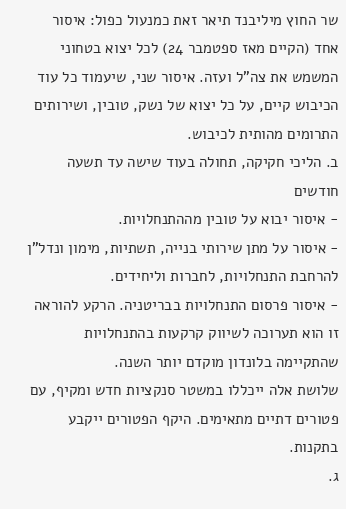שר החוץ מיליבנד תיאר זאת כמנעול כפול: איסור אחד (הקיים מאז ספטמבר 24) לכל יצוא בטחוני המשמש את צה"ל ועזה. איסור שני, שיעמוד כל עוד הכיבוש קיים, על כל יצוא של נשק, טובין, ושירותים התרומים מהותית לכיבוש.
ב. הליכי חקיקה, תחולה בעוד שישה עד תשעה חודשים
- איסור יבוא על טובין מההתנחלויות.
- איסור על מתן שירותי בנייה, תשתיות, מימון ונדל"ן להרחבת התנחלויות, לחברות וליחידים.
- איסור פרסום התנחלויות בבריטניה. הרקע להוראה זו הוא תערוכה לשיווק קרקעות בהתנחלויות שהתקיימה בלונדון מוקדם יותר השנה.
שלושת אלה ייכללו במשטר סנקציות חדש ומקיף, עם פטורים דתיים מתאימים. היקף הפטורים ייקבע בתקנות.
ג.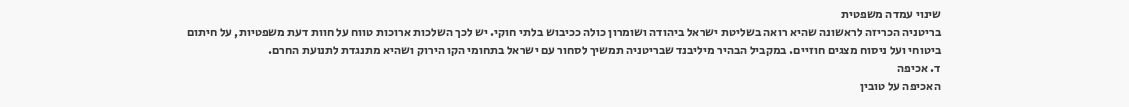שינוי עמדה משפטית
בריטניה הכריזה לראשונה שהיא רואה בשליטת ישראל ביהודה ושומרון כולה ככיבוש בלתי חוקי. יש לכך השלכות ארוכות טווח על חוות דעת משפטיות, על חיתום ביטוחי ועל ניסוח מצגים חוזיים. במקביל הבהיר מיליבנד שבריטניה תמשיך לסחור עם ישראל בתחומי הקו הירוק ושהיא מתנגדת לתנועת החרם.
ד. אכיפה
האכיפה על טובין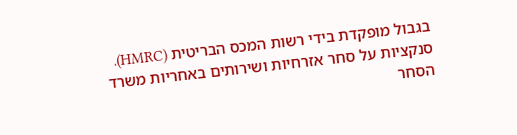בגבול מופקדת בידי רשות המכס הבריטית (HMRC). סנקציות על סחר אזרחיות ושירותים באחריות משרד הסחר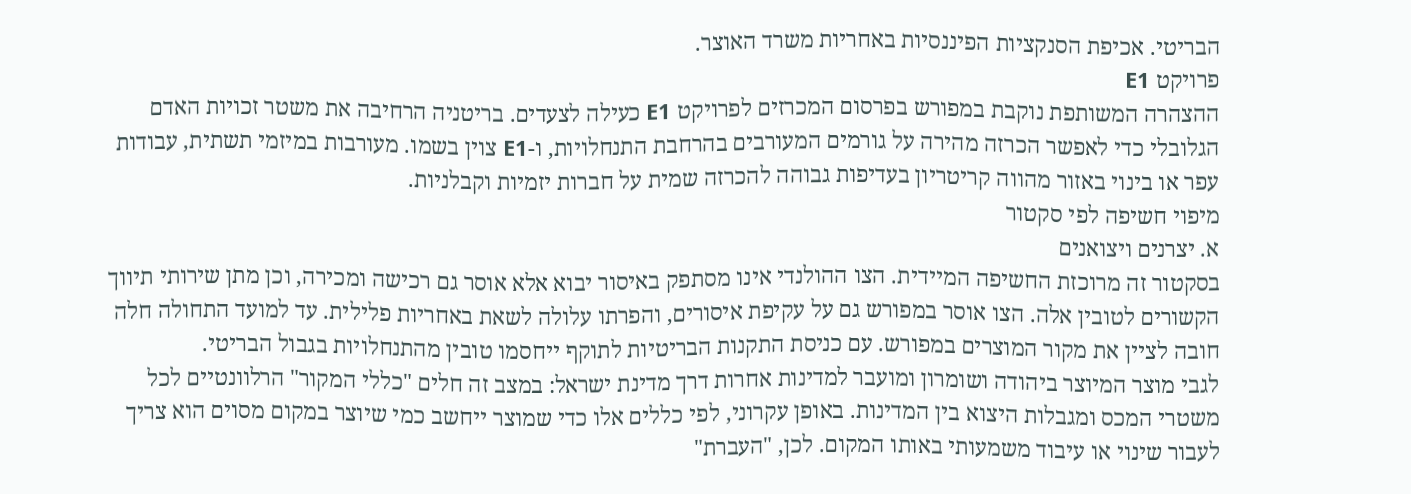הבריטי. אכיפת הסנקציות הפיננסיות באחריות משרד האוצר.
פרויקט E1
ההצהרה המשותפת נוקבת במפורש בפרסום המכרזים לפרויקט E1 כעילה לצעדים. בריטניה הרחיבה את משטר זכויות האדם הגלובלי כדי לאפשר הכרזה מהירה על גורמים המעורבים בהרחבת התנחלויות, ו-E1 צוין בשמו. מעורבות במיזמי תשתית, עבודות עפר או בינוי באזור מהווה קריטריון בעדיפות גבוהה להכרזה שמית על חברות יזמיות וקבלניות.
מיפוי חשיפה לפי סקטור
א. יצרנים ויצואנים
בסקטור זה מרוכזת החשיפה המיידית. הצו ההולנדי אינו מסתפק באיסור יבוא אלא אוסר גם רכישה ומכירה, וכן מתן שירותי תיווך הקשורים לטובין אלה. הצו אוסר במפורש גם על עקיפת איסורים, והפרתו עלולה לשאת באחריות פלילית. עד למועד התחולה חלה חובה לציין את מקור המוצרים במפורש. עם כניסת התקנות הבריטיות לתוקף ייחסמו טובין מהתנחלויות בגבול הבריטי.
לגבי מוצר המיוצר ביהודה ושומרון ומועבר למדינות אחרות דרך מדינת ישראל: במצב זה חלים "כללי המקור" הרלוונטיים לכל משטרי המכס ומגבלות היצוא בין המדינות. באופן עקרוני, לפי כללים אלו כדי שמוצר ייחשב כמי שיוצר במקום מסוים הוא צריך לעבור שינוי או עיבוד משמעותי באותו המקום. לכן, "העברת"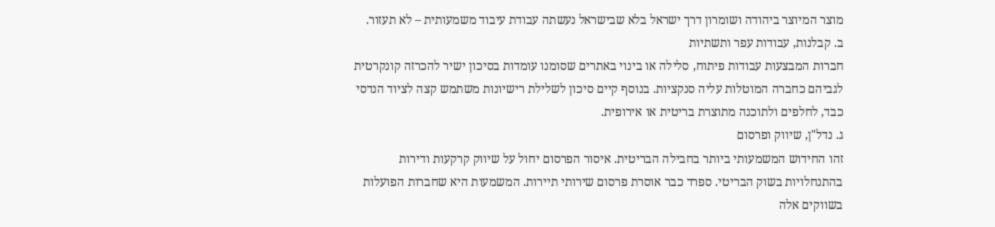מוצר המיוצר ביהודה ושומרון דרך ישראל בלא שבישראל נעשתה עבודת עיבוד משמעותית – לא תעזור.
ב. קבלנות, עבודות עפר ותשתיות
חברות המבצעות עבודות פיתוח, סלילה או בינוי באתרים שסומנו עומדות בסיכון ישיר להכרזה קונקרטית לגביהם כחברה המוטלות עליה סנקציות. בנוסף קיים סיכון לשלילת רישיונות משתמש קצה לציוד הנדסי כבד, לחלפים ולתוכנה מתוצרת בריטית או אירופית.
ג. נדל"ן, שיווק ופרסום
זהו החידוש המשמעותי ביותר בחבילה הבריטית. איסור הפרסום יחול על שיווק קרקעות ודירות בהתנחלויות בשוק הבריטי. ספרד כבר אוסרת פרסום שירותי תיירות. המשמעות היא שחברות הפועלות בשווקים אלה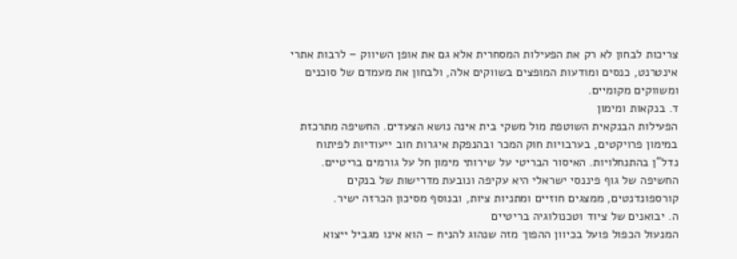צריכות לבחון לא רק את הפעילות המסחרית אלא גם את אופן השיווק – לרבות אתרי אינטרנט, כנסים ומודעות המופצים בשווקים אלה, ולבחון את מעמדם של סוכנים ומשווקים מקומיים.
ד. בנקאות ומימון
הפעילות הבנקאית השוטפת מול משקי בית אינה נושא הצעדים. החשיפה מתרכזת במימון פרויקטים, בערבויות חוק המכר ובהנפקת איגרות חוב ייעודיות לפיתוח נדל"ן בהתנחלויות. האיסור הבריטי על שירותי מימון חל על גורמים בריטיים. החשיפה של גוף פיננסי ישראלי היא עקיפה ונובעת מדרישות של בנקים קורספונדנטים, ממצגים חוזיים ומתניות ציות, ובנוסף מסיכון הכרזה ישיר.
ה. יבואנים של ציוד וטכנולוגיה בריטיים
המנעול הכפול פועל בכיוון ההפוך מזה שנהוג להניח – הוא אינו מגביל ייצוא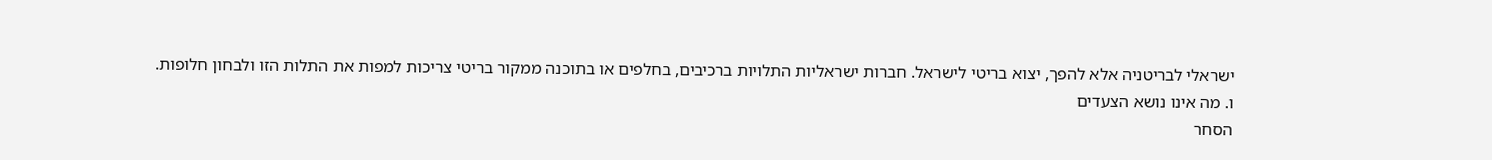ישראלי לבריטניה אלא להפך, יצוא בריטי לישראל. חברות ישראליות התלויות ברכיבים, בחלפים או בתוכנה ממקור בריטי צריכות למפות את התלות הזו ולבחון חלופות.
ו. מה אינו נושא הצעדים
הסחר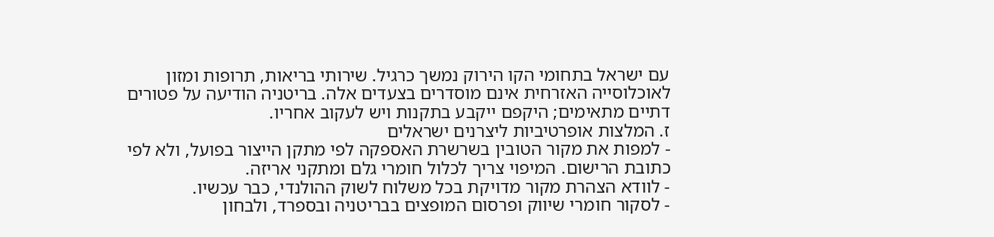עם ישראל בתחומי הקו הירוק נמשך כרגיל. שירותי בריאות, תרופות ומזון לאוכלוסייה האזרחית אינם מוסדרים בצעדים אלה. בריטניה הודיעה על פטורים דתיים מתאימים; היקפם ייקבע בתקנות ויש לעקוב אחריו.
ז. המלצות אופרטיביות ליצרנים ישראלים
- למפות את מקור הטובין בשרשרת האספקה לפי מתקן הייצור בפועל, ולא לפי כתובת הרישום. המיפוי צריך לכלול חומרי גלם ומתקני אריזה.
- לוודא הצהרת מקור מדויקת בכל משלוח לשוק ההולנדי, כבר עכשיו.
- לסקור חומרי שיווק ופרסום המופצים בבריטניה ובספרד, ולבחון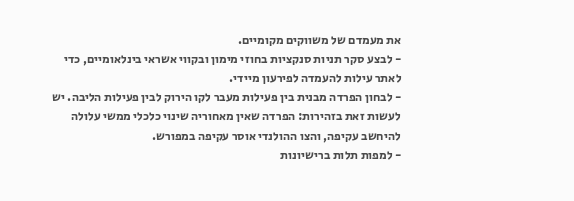את מעמדם של משווקים מקומיים.
- לבצע סקר תניות סנקציות בחוזי מימון ובקווי אשראי בינלאומיים, כדי לאתר עילות להעמדה לפירעון מיידי.
- לבחון הפרדה מבנית בין פעילות מעבר לקו הירוק לבין פעילות הליבה. יש לעשות זאת בזהירות: הפרדה שאין מאחוריה שינוי כלכלי ממשי עלולה להיחשב עקיפה, והצו ההולנדי אוסר עקיפה במפורש.
- למפות תלות ברישיונות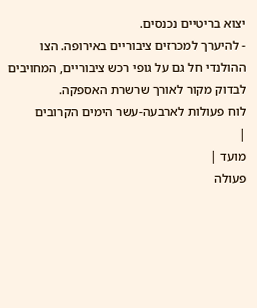יצוא בריטיים נכנסים.
- להיערך למכרזים ציבוריים באירופה. הצו ההולנדי חל גם על גופי רכש ציבוריים, המחויבים לבדוק מקור לאורך שרשרת האספקה.
לוח פעולות לארבעה-עשר הימים הקרובים
|
מועד |
פעולה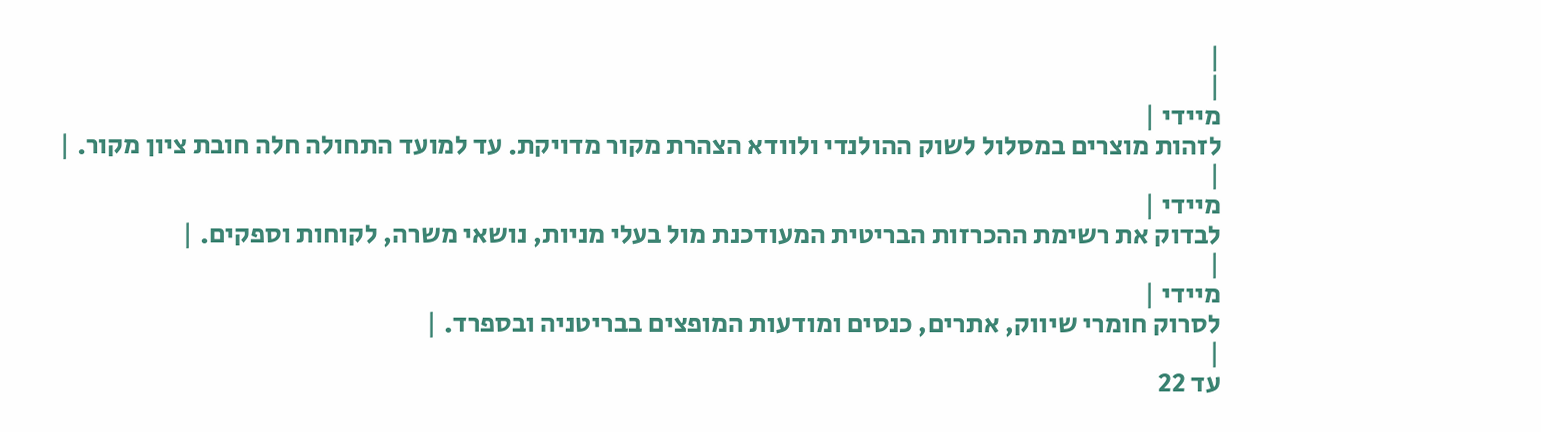|
|
מיידי |
לזהות מוצרים במסלול לשוק ההולנדי ולוודא הצהרת מקור מדויקת. עד למועד התחולה חלה חובת ציון מקור. |
|
מיידי |
לבדוק את רשימת ההכרזות הבריטית המעודכנת מול בעלי מניות, נושאי משרה, לקוחות וספקים. |
|
מיידי |
לסרוק חומרי שיווק, אתרים, כנסים ומודעות המופצים בבריטניה ובספרד. |
|
עד 22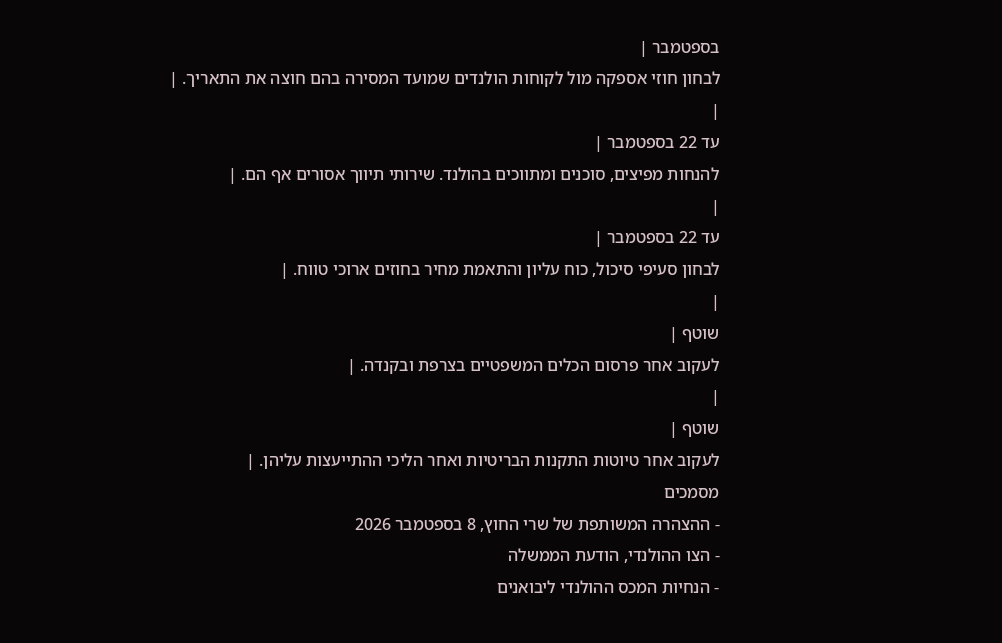בספטמבר |
לבחון חוזי אספקה מול לקוחות הולנדים שמועד המסירה בהם חוצה את התאריך. |
|
עד 22 בספטמבר |
להנחות מפיצים, סוכנים ומתווכים בהולנד. שירותי תיווך אסורים אף הם. |
|
עד 22 בספטמבר |
לבחון סעיפי סיכול, כוח עליון והתאמת מחיר בחוזים ארוכי טווח. |
|
שוטף |
לעקוב אחר פרסום הכלים המשפטיים בצרפת ובקנדה. |
|
שוטף |
לעקוב אחר טיוטות התקנות הבריטיות ואחר הליכי ההתייעצות עליהן. |
מסמכים
- ההצהרה המשותפת של שרי החוץ, 8 בספטמבר 2026
- הצו ההולנדי, הודעת הממשלה
- הנחיות המכס ההולנדי ליבואנים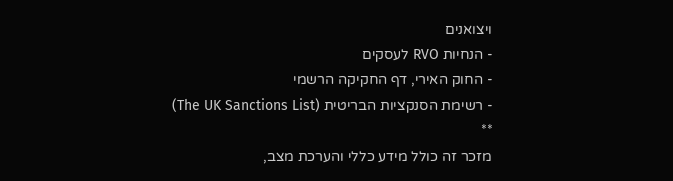ויצואנים
- הנחיות RVO לעסקים
- החוק האירי, דף החקיקה הרשמי
- רשימת הסנקציות הבריטית (The UK Sanctions List)
**
מזכר זה כולל מידע כללי והערכת מצב,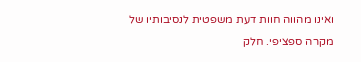ואינו מהווה חוות דעת משפטית לנסיבותיו של מקרה ספציפי. חלק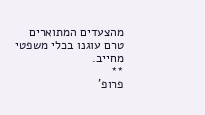מהצעדים המתוארים טרם עוגנו בכלי משפטי מחייב.
**
פרופ'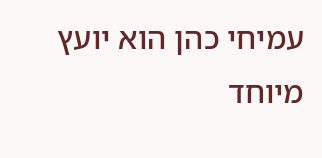עמיחי כהן הוא יועץ מיוחד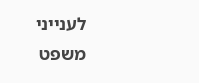לענייני משפט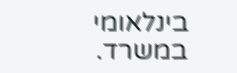בינלאומי במשרד.